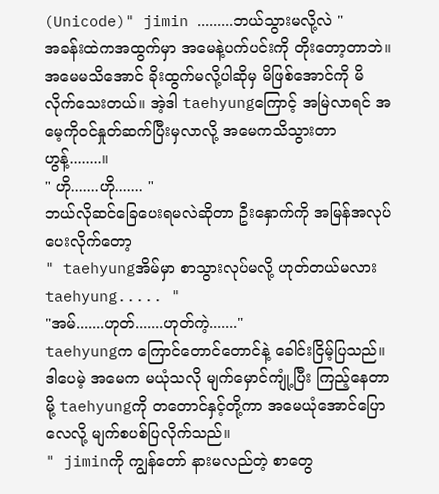(Unicode)" jimin .........ဘယ်သွားမလို့လဲ "
အခန်းထဲကအထွက်မှာ အမေနဲ့ပက်ပင်းကို တိုးတော့တာဘဲ။ အမေမသိအောင် ခိုးထွက်မလို့ပါဆိုမှ မိဖြစ်အောင်ကို မိလိုက်သေးတယ်။ အဲ့ဒါ taehyungကြောင့် အမြဲလာရင် အမေ့ကိုဝင်နှုတ်ဆက်ပြီးမှလာလို့ အမေကသိသွားတာ ဟွန့်........။
" ဟို.......ဟို....... "
ဘယ်လိုဆင်ခြေပေးရမလဲဆိုတာ ဦးနှောက်ကို အမြန်အလုပ်ပေးလိုက်တော့
" taehyungအိမ်မှာ စာသွားလုပ်မလို့ ဟုတ်တယ်မလား taehyung..... "
"အမ်.......ဟုတ်.......ဟုတ်ကဲ့......."
taehyungက ကြောင်တောင်တောင်နဲ့ ခေါင်းငြိမ့်ပြသည်။ ဒါပေမဲ့ အမေက မယုံသလို မျက်မှောင်ကျုံ့ပြီး ကြည့်နေတာမို့ taehyungကို တတောင်နှင့်တို့ကာ အမေယုံအောင်ပြောလေလို့ မျက်စပစ်ပြလိုက်သည်။
" jiminကို ကျွန်တော် နားမလည်တဲ့ စာတွေ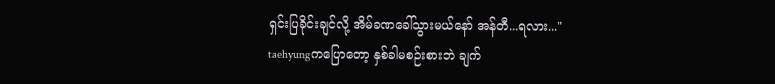ရှင်းပြခိုင်းချင်လို့ အိမ်ခဏခေါ်သွားမယ်နော် အန်တီ...ရလား..."
taehyungကပြောတော့ နှစ်ခါမစဉ်းစားဘဲ ချက်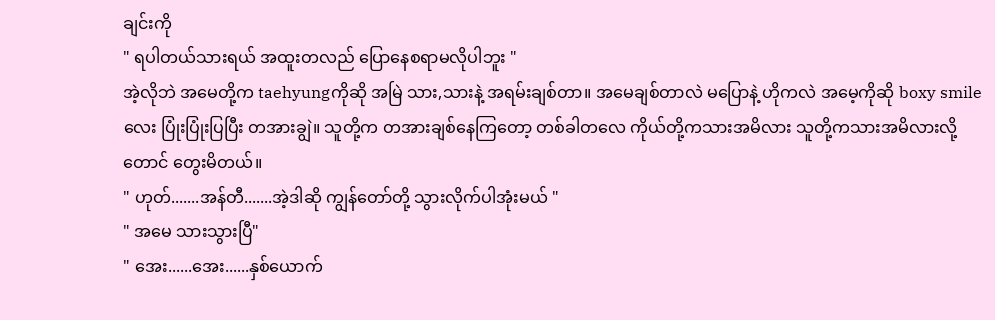ချင်းကို
" ရပါတယ်သားရယ် အထူးတလည် ပြောနေစရာမလိုပါဘူး "
အဲ့လိုဘဲ အမေတို့က taehyungကိုဆို အမြဲ သား,သားနဲ့ အရမ်းချစ်တာ။ အမေချစ်တာလဲ မပြောနဲ့ ဟိုကလဲ အမေ့ကိုဆို boxy smileလေး ပြုံးပြုံးပြပြီး တအားချွဲ။ သူတို့က တအားချစ်နေကြတော့ တစ်ခါတလေ ကိုယ်တို့ကသားအမိလား သူတို့ကသားအမိလားလို့တောင် တွေးမိတယ်။
" ဟုတ်.......အန်တီ.......အဲ့ဒါဆို ကျွန်တော်တို့ သွားလိုက်ပါအုံးမယ် "
" အမေ သားသွားပြီ"
" အေး......အေး......နှစ်ယောက်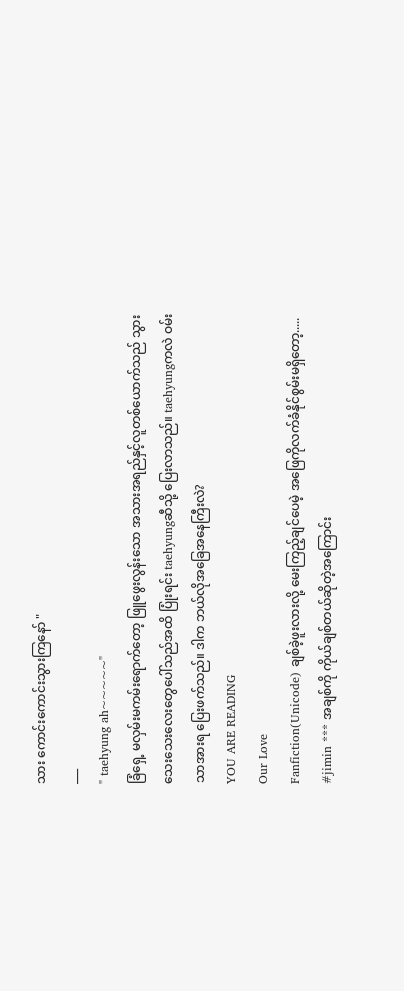သား ကောင်းကောင်းသွားကြနော် "
___
" taehyung ah~~~~~"
ခြံရှေ့ မလှမ်းမကမ်းရောက်တော့ ဖြူဖွေးလွန်းသော အသားအရည်နှင့်လူတစ်ယောက်သည် သွားသေးသေးလေးတွေပေါ်သည်အထိ ပြုံးရင်း taehyungဆီသို့ ပြေးလာသည်။ taehyungကလဲ ဝမ်းသာအားရ ပြေးဖက်သည်။ ဒါက ဘယ်လိုအခြေအနေကြီးလဲ?
YOU ARE READING
Our Love
Fanfiction(Unicode) ချစ်ခဲ့ဖူးလားလို့ မေးကြည့်ချင်ပေမဲ့ အဖြေကိုလက်ခံနိုင်စွမ်းမရှိတော့..... #jimin *** အချစ်ကို ကိုယ်ချစ်တယ်ဆိုတဲ့အကြောင်း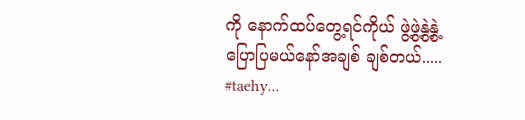ကို နောက်ထပ်တွေ့ရင်ကိုယ် ဖွဲ့ဖွဲ့နွဲ့နွဲ့ပြောပြမယ်နော်အချစ် ချစ်တယ်..... #taehy...